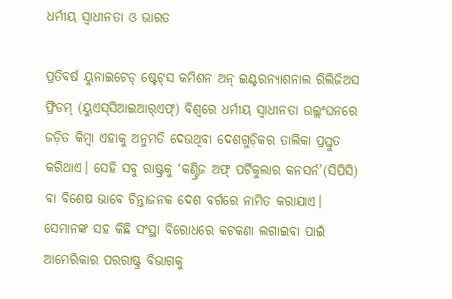ଧର୍ମୀୟ ସ୍ବାଧୀନତା ଓ ଭାରତ

ପ୍ରତିବର୍ଷ ୟୁନାଇଟେଡ୍‌ ଷ୍ଟେଟ୍‌ସ କମିଶନ ଅନ୍‌ ଇଣ୍ଟରନ୍ୟାଶନାଲ ରିଲିଜିଅସ ଫ୍ରିଡମ୍‌ (ୟୁଏସ୍‌ସିଆଇଆର୍‌ଏଫ୍‌) ବିଶ୍ୱରେ ଧର୍ମୀୟ ସ୍ବାଧୀନତା ଉଲ୍ଲଂଘନରେ ଜଡ଼ିତ କିମ୍ବା ଏହାକୁ ଅନୁମତି ଦେଉଥିବା ଦେଶଗୁଡ଼ିକର ତାଲିକା ପ୍ରସ୍ତୁତ କରିଥାଏ। ସେହି ସବୁ ରାଷ୍ଟ୍ରକୁ ‘କଣ୍ଟ୍ରିଜ ଅଫ୍‌ ପର୍ଟିକୁଲାର କନସର୍ନ’(ସିପିସି) ବା ବିଶେଷ ଭାବେ ଚିନ୍ତାଜନକ ଦେଶ ବର୍ଗରେ ନାମିତ କରାଯାଏ। ସେମାନଙ୍କ ସହ କିଛି ସଂସ୍ଥା ବିରୋଧରେ କଟକଣା ଲଗାଇବା ପାଇଁ ଆମେରିକାର ପରରାଷ୍ଟ୍ର ବିଭାଗକୁ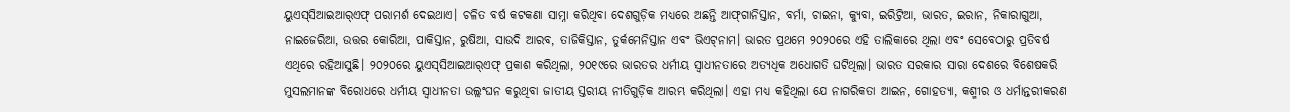ୟୁଏସ୍‌ସିଆଇଆର୍‌ଏଫ୍‌ ପରାମର୍ଶ ଦେଇଥାଏ। ଚଳିତ ବର୍ଷ କଟକଣା ସାମ୍ନା କରିଥିବା ଦେଶଗୁଡ଼ିକ ମଧ୍ୟରେ ଅଛନ୍ତି ଆଫ୍‌ଗାନିସ୍ତାନ, ବର୍ମା, ଚାଇନା, କ୍ୟୁବା, ଇରିଟ୍ରିଆ, ଭାରତ, ଇରାନ, ନିକାରାଗୁଆ, ନାଇଜେରିଆ, ଉତ୍ତର କୋରିଆ, ପାକିସ୍ତାନ, ରୁଷିଆ, ସାଉଦି ଆରବ, ତାଜିକିସ୍ତାନ, ତୁର୍କମେନିସ୍ତାନ ଏବଂ ଭିଏଟ୍‌ନାମ। ଭାରତ ପ୍ରଥମେ ୨୦୨୦ରେ ଏହି ତାଲିକାରେ ଥିଲା ଏବଂ ସେବେଠାରୁ ପ୍ରତିବର୍ଷ ଏଥିରେ ରହିଆସୁଛି। ୨୦୨୦ରେ ୟୁଏସ୍‌ସିଆଇଆର୍‌ଏଫ୍‌ ପ୍ରକାଶ କରିଥିଲା, ୨୦୧୯ରେ ଭାରତର ଧର୍ମୀୟ ସ୍ବାଧୀନତାରେ ଅତ୍ୟଧିକ ଅଧୋଗତି ଘଟିଥିଲା। ଭାରତ ସରକାର ସାରା ଦେଶରେ ବିଶେଷକରି ମୁସଲମାନଙ୍କ ବିରୋଧରେ ଧର୍ମୀୟ ସ୍ବାଧୀନତା ଉଲ୍ଲଂଘନ କରୁଥିବା ଜାତୀୟ ସ୍ତରୀୟ ନୀତିଗୁଡ଼ିକ ଆରମ୍ଭ କରିଥିଲା। ଏହା ମଧ୍ୟ କହିଥିଲା ଯେ ନାଗରିକତା ଆଇନ, ଗୋହତ୍ୟା, କଶ୍ମୀର ଓ ଧର୍ମାନ୍ତରୀକରଣ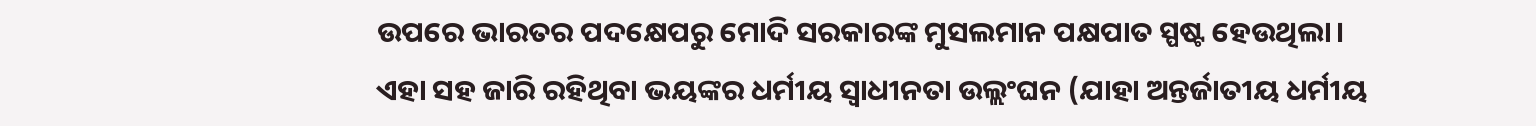ଉପରେ ଭାରତର ପଦକ୍ଷେପରୁ ମୋଦି ସରକାରଙ୍କ ମୁସଲମାନ ପକ୍ଷପାତ ସ୍ପଷ୍ଟ ହେଉଥିଲା। ଏହା ସହ ଜାରି ରହିଥିବା ଭୟଙ୍କର ଧର୍ମୀୟ ସ୍ବାଧୀନତା ଉଲ୍ଲଂଘନ (ଯାହା ଅନ୍ତର୍ଜାତୀୟ ଧର୍ମୀୟ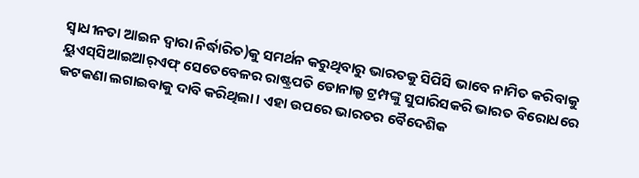ସ୍ବାଧୀନତା ଆଇନ ଦ୍ୱାରା ନିର୍ଦ୍ଧାରିତ)କୁ ସମର୍ଥନ କରୁଥିବାରୁ ଭାରତକୁ ସିପିସି ଭାବେ ନାମିତ କରିବାକୁ ୟୁଏସ୍‌ସିଆଇଆର୍‌ଏଫ୍‌ ସେତେବେଳର ରାଷ୍ଟ୍ରପତି ଡୋନାଲ୍ଡ ଟ୍ରମ୍ପଙ୍କୁ ସୁପାରିସକରି ଭାରତ ବିରୋଧରେ କଟକଣା ଲଗାଇବାକୁ ଦାବି କରିଥିଲା। ଏହା ଉପରେ ଭାରତର ବୈଦେଶିକ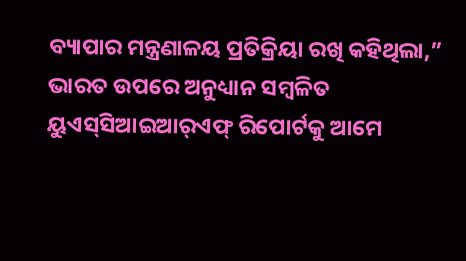ବ୍ୟାପାର ମନ୍ତ୍ରଣାଳୟ ପ୍ରତିକ୍ରିୟା ରଖି କହିଥିଲା,” ଭାରତ ଉପରେ ଅନୁଧ୍ୟାନ ସମ୍ବଳିତ ୟୁଏସ୍‌ସିଆଇଆର୍‌ଏଫ୍‌ ରିପୋର୍ଟକୁ ଆମେ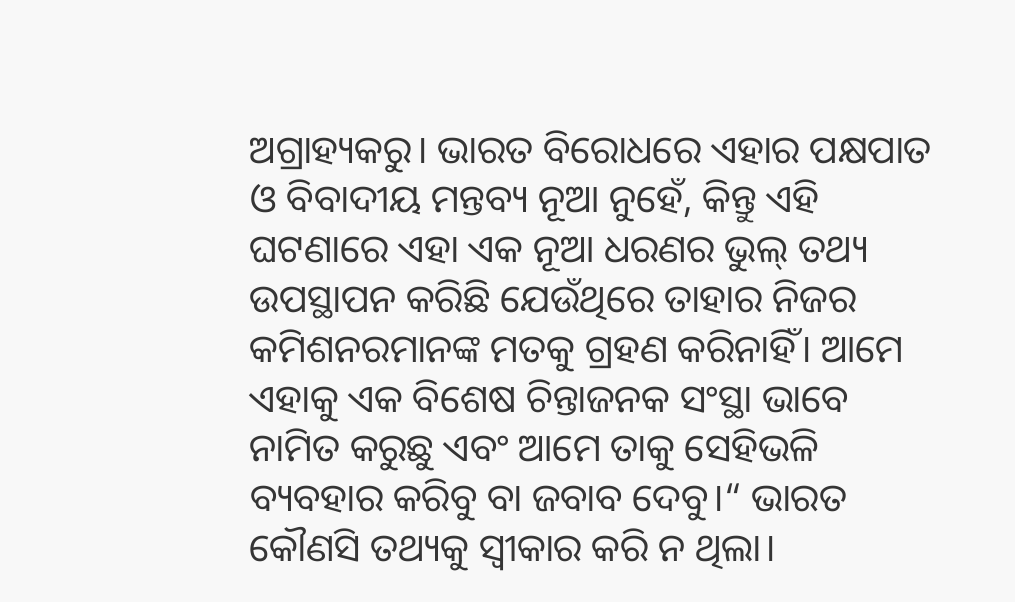ଅଗ୍ରାହ୍ୟକରୁ। ଭାରତ ବିରୋଧରେ ଏହାର ପକ୍ଷପାତ ଓ ବିବାଦୀୟ ମନ୍ତବ୍ୟ ନୂଆ ନୁହେଁ, କିନ୍ତୁ ଏହି ଘଟଣାରେ ଏହା ଏକ ନୂଆ ଧରଣର ଭୁଲ୍‌ ତଥ୍ୟ ଉପସ୍ଥାପନ କରିଛି ଯେଉଁଥିରେ ତାହାର ନିଜର କମିଶନରମାନଙ୍କ ମତକୁ ଗ୍ରହଣ କରିନାହିଁ। ଆମେ ଏହାକୁ ଏକ ବିଶେଷ ଚିନ୍ତାଜନକ ସଂସ୍ଥା ଭାବେ ନାମିତ କରୁଛୁ ଏବଂ ଆମେ ତାକୁ ସେହିଭଳି ବ୍ୟବହାର କରିବୁ ବା ଜବାବ ଦେବୁ।“ ଭାରତ କୌଣସି ତଥ୍ୟକୁ ସ୍ବୀକାର କରି ନ ଥିଲା।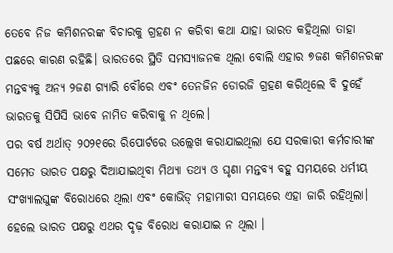ତେବେ ନିଜ କମିଶନରଙ୍କ ବିଚାରକୁ ଗ୍ରହଣ ନ କରିବା କଥା ଯାହା ଭାରତ କହିଥିଲା ତାହା ପଛରେ କାରଣ ରହିଛି। ଭାରତରେ ସ୍ଥିତି ସମସ୍ୟାଜନକ ଥିଲା ବୋଲି ଏହାର ୭ଜଣ କମିଶନରଙ୍କ ମନ୍ତବ୍ୟକୁ ଅନ୍ୟ ୨ଜଣ ଗ୍ୟାରି ବୌରେ ଏବଂ ତେନଜିନ ଡୋରଜି ଗ୍ରହଣ କରିଥିଲେ ବି ଦୁହେଁ ଭାରତକୁ ସିପିସି ଭାବେ ନାମିତ କରିବାକୁ ନ ଥିଲେ।
ପର ବର୍ଷ ଅର୍ଥାତ୍‌ ୨୦୨୧ରେ ରିପୋର୍ଟରେ ଉଲ୍ଲେଖ କରାଯାଇଥିଲା ଯେ ସରକାରୀ କର୍ମଚାରୀଙ୍କ ସମେତ ଭାରତ ପକ୍ଷରୁ ଦିଆଯାଇଥିବା ମିଥ୍ୟା ତଥ୍ୟ ଓ ଘୃଣା ମନ୍ତବ୍ୟ ବହୁ ସମୟରେ ଧର୍ମୀୟ ସଂଖ୍ୟାଲଘୁଙ୍କ ବିରୋଧରେ ଥିଲା ଏବଂ କୋଭିଡ୍‌ ମହାମାରୀ ସମୟରେ ଏହା ଜାରି ରହିଥିଲା। ହେଲେ ଭାରତ ପକ୍ଷରୁ ଏଥର ଦୃଢ଼ ବିରୋଧ କରାଯାଇ ନ ଥିଲା ।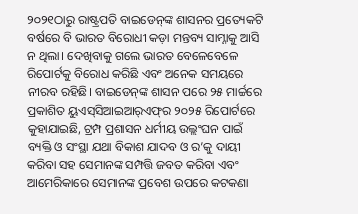୨୦୨୧ଠାରୁ ରାଷ୍ଟ୍ରପତି ବାଇଡେନ୍‌ଙ୍କ ଶାସନର ପ୍ରତ୍ୟେକଟି ବର୍ଷରେ ବି ଭାରତ ବିରୋଧୀ କଡ଼ା ମନ୍ତବ୍ୟ ସାମ୍ନାକୁ ଆସି ନ ଥିଲା। ଦେଖିବାକୁ ଗଲେ ଭାରତ ବେଳେବେଳେ ରିପୋର୍ଟକୁ ବିରୋଧ କରିଛି ଏବଂ ଅନେକ ସମୟରେ ନୀରବ ରହିଛି। ବାଇଡେନ୍‌ଙ୍କ ଶାସନ ପରେ ୨୫ ମାର୍ଚ୍ଚରେ ପ୍ରକାଶିତ ୟୁଏସ୍‌ସିଆଇଆର୍‌ଏଫ୍‌ର ୨୦୨୫ ରିପୋର୍ଟରେ କୁହାଯାଇଛି, ଟ୍ରମ୍ପ ପ୍ରଶାସନ ଧର୍ମୀୟ ଉଲ୍ଲଂଘନ ପାଇଁ ବ୍ୟକ୍ତି ଓ ସଂସ୍ଥା ଯଥା ବିକାଶ ଯାଦବ ଓ ର’କୁ ଦାୟୀ କରିବା ସହ ସେମାନଙ୍କ ସମ୍ପତ୍ତି ଜବତ କରିବା ଏବଂ ଆମେରିକାରେ ସେମାନଙ୍କ ପ୍ରବେଶ ଉପରେ କଟକଣା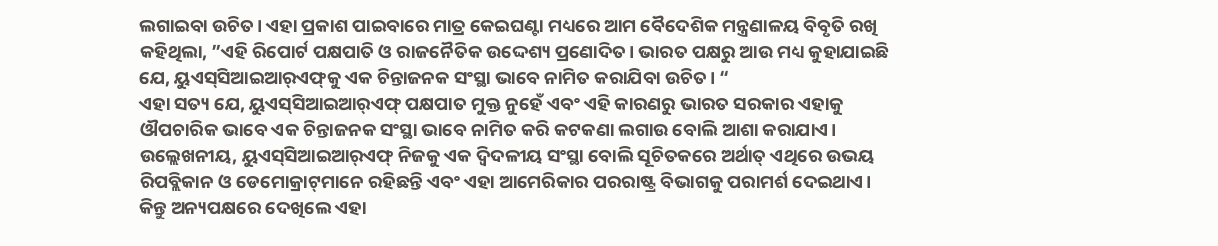ଲଗାଇବା ଉଚିତ। ଏହା ପ୍ରକାଶ ପାଇବାରେ ମାତ୍ର କେଇଘଣ୍ଟା ମଧ୍ୟରେ ଆମ ବୈଦେଶିକ ମନ୍ତ୍ରଣାଳୟ ବିବୃତି ରଖି କହିଥିଲା, ”ଏହି ରିପୋର୍ଟ ପକ୍ଷପାତି ଓ ରାଜନୈତିକ ଉଦ୍ଦେଶ୍ୟ ପ୍ରଣୋଦିତ। ଭାରତ ପକ୍ଷରୁ ଆଉ ମଧ୍ୟ କୁହାଯାଇଛି ଯେ, ୟୁଏସ୍‌ସିଆଇଆର୍‌ଏଫ୍‌କୁ ଏକ ଚିନ୍ତାଜନକ ସଂସ୍ଥା ଭାବେ ନାମିତ କରାଯିବା ଉଚିତ। “
ଏହା ସତ୍ୟ ଯେ, ୟୁଏସ୍‌ସିଆଇଆର୍‌ଏଫ୍‌ ପକ୍ଷପାତ ମୁକ୍ତ ନୁହେଁ ଏବଂ ଏହି କାରଣରୁ ଭାରତ ସରକାର ଏହାକୁ ଔପଚାରିକ ଭାବେ ଏକ ଚିନ୍ତାଜନକ ସଂସ୍ଥା ଭାବେ ନାମିତ କରି କଟକଣା ଲଗାଉ ବୋଲି ଆଶା କରାଯାଏ। ଉଲ୍ଲେଖନୀୟ, ୟୁଏସ୍‌ସିଆଇଆର୍‌ଏଫ୍‌ ନିଜକୁ ଏକ ଦ୍ୱିଦଳୀୟ ସଂସ୍ଥା ବୋଲି ସୂଚିତକରେ ଅର୍ଥାତ୍‌ ଏଥିରେ ଉଭୟ ରିପବ୍ଲିକାନ ଓ ଡେମୋକ୍ରାଟ୍‌ମାନେ ରହିଛନ୍ତି ଏବଂ ଏହା ଆମେରିକାର ପରରାଷ୍ଟ୍ର ବିଭାଗକୁ ପରାମର୍ଶ ଦେଇଥାଏ। କିନ୍ତୁ ଅନ୍ୟପକ୍ଷରେ ଦେଖିଲେ ଏହା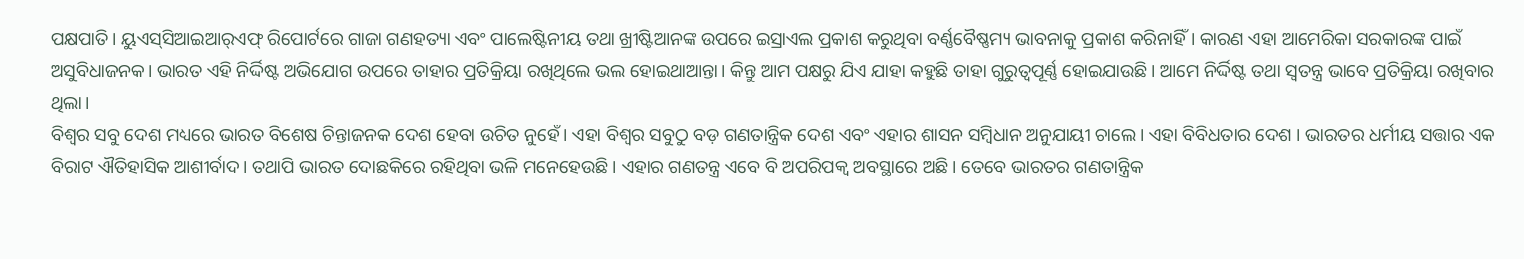ପକ୍ଷପାତି। ୟୁଏସ୍‌ସିଆଇଆର୍‌ଏଫ୍‌ ରିପୋର୍ଟରେ ଗାଜା ଗଣହତ୍ୟା ଏବଂ ପାଲେଷ୍ଟିନୀୟ ତଥା ଖ୍ରୀଷ୍ଟିଆନଙ୍କ ଉପରେ ଇସ୍ରାଏଲ ପ୍ରକାଶ କରୁଥିବା ବର୍ଣ୍ଣବୈଷ୍ଣମ୍ୟ ଭାବନାକୁ ପ୍ରକାଶ କରିନାହିଁ। କାରଣ ଏହା ଆମେରିକା ସରକାରଙ୍କ ପାଇଁ ଅସୁବିଧାଜନକ। ଭାରତ ଏହି ନିର୍ଦ୍ଦିଷ୍ଟ ଅଭିଯୋଗ ଉପରେ ତାହାର ପ୍ରତିକ୍ରିୟା ରଖିଥିଲେ ଭଲ ହୋଇଥାଆନ୍ତା। କିନ୍ତୁ ଆମ ପକ୍ଷରୁ ଯିଏ ଯାହା କହୁଛି ତାହା ଗୁରୁତ୍ୱପୂର୍ଣ୍ଣ ହୋଇଯାଉଛି। ଆମେ ନିର୍ଦ୍ଦିଷ୍ଟ ତଥା ସ୍ବତନ୍ତ୍ର ଭାବେ ପ୍ରତିକ୍ରିୟା ରଖିବାର ଥିଲା।
ବିଶ୍ୱର ସବୁ ଦେଶ ମଧ୍ୟରେ ଭାରତ ବିଶେଷ ଚିନ୍ତାଜନକ ଦେଶ ହେବା ଉଚିତ ନୁହେଁ। ଏହା ବିଶ୍ୱର ସବୁଠୁ ବଡ଼ ଗଣତାନ୍ତ୍ରିକ ଦେଶ ଏବଂ ଏହାର ଶାସନ ସମ୍ବିଧାନ ଅନୁଯାୟୀ ଚାଲେ। ଏହା ବିବିଧତାର ଦେଶ । ଭାରତର ଧର୍ମୀୟ ସତ୍ତାର ଏକ ବିରାଟ ଐତିହାସିକ ଆଶୀର୍ବାଦ। ତଥାପି ଭାରତ ଦୋଛକିରେ ରହିଥିବା ଭଳି ମନେହେଉଛି। ଏହାର ଗଣତନ୍ତ୍ର ଏବେ ବି ଅପରିପକ୍ୱ ଅବସ୍ଥାରେ ଅଛି। ତେବେ ଭାରତର ଗଣତାନ୍ତ୍ରିକ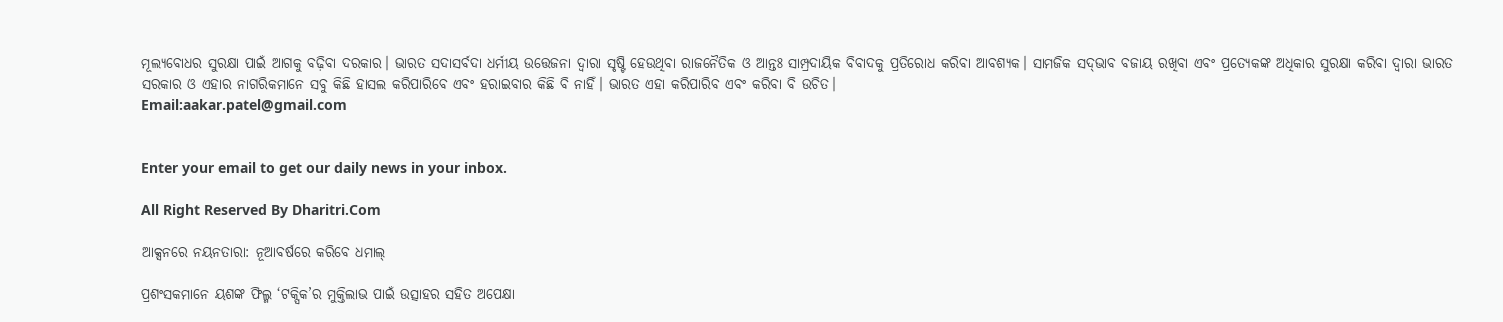ମୂଲ୍ୟବୋଧର ସୁରକ୍ଷା ପାଇଁ ଆଗକୁ ବଢ଼ିବା ଦରକାର। ଭାରତ ସଦାସର୍ବଦା ଧର୍ମୀୟ ଉତ୍ତେଜନା ଦ୍ୱାରା ସୃଷ୍ଟି ହେଉଥିବା ରାଜନୈତିକ ଓ ଆନ୍ତଃ ସାମ୍ପ୍ରଦାୟିକ ବିବାଦକୁ ପ୍ରତିରୋଧ କରିବା ଆବଶ୍ୟକ। ସାମଜିକ ସଦ୍‌ଭାବ ବଜାୟ ରଖିବା ଏବଂ ପ୍ରତ୍ୟେକଙ୍କ ଅଧିକାର ସୁରକ୍ଷା କରିବା ଦ୍ୱାରା ଭାରତ ସରକାର ଓ ଏହାର ନାଗରିକମାନେ ସବୁ କିଛି ହାସଲ କରିପାରିବେ ଏବଂ ହରାଇବାର କିଛି ବି ନାହିଁ। ଭାରତ ଏହା କରିପାରିବ ଏବଂ କରିବା ବି ଉଚିତ।
Email:aakar.patel@gmail.com


Enter your email to get our daily news in your inbox.

All Right Reserved By Dharitri.Com

ଆକ୍ସନରେ ନୟନତାରା: ନୂଆବର୍ଷରେ କରିବେ ଧମାଲ୍‌

ପ୍ରଶଂସକମାନେ ୟଶଙ୍କ ଫିଲ୍ମ ‘ଟକ୍ସିକ’ର ମୁକ୍ତିଲାଭ ପାଇଁ ଉତ୍ସାହର ସହିତ ଅପେକ୍ଷା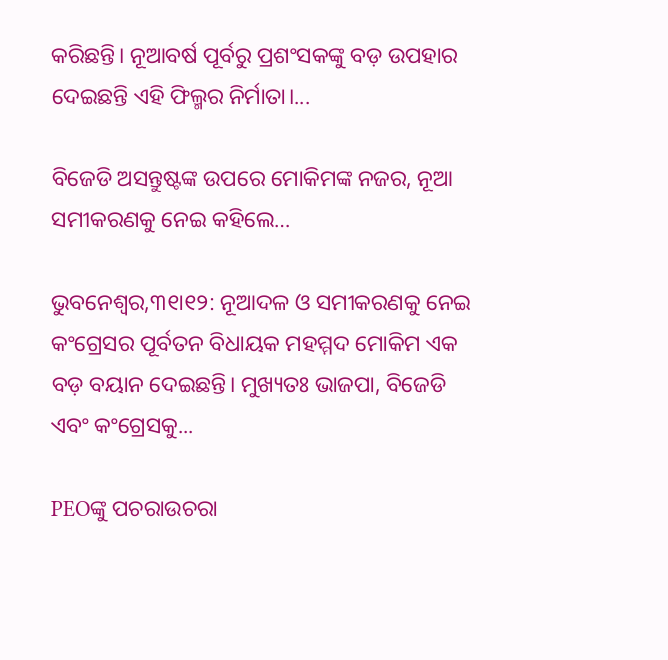କରିଛନ୍ତି। ନୂଆବର୍ଷ ପୂର୍ବରୁ ପ୍ରଶଂସକଙ୍କୁ ବଡ଼ ଉପହାର ଦେଇଛନ୍ତି ଏହି ଫିଲ୍ମର ନିର୍ମାତା।...

ବିଜେଡି ଅସନ୍ତୁଷ୍ଟଙ୍କ ଉପରେ ମୋକିମଙ୍କ ନଜର, ନୂଆ ସମୀକରଣକୁ ନେଇ କହିଲେ…

ଭୁବନେଶ୍ୱର,୩୧ା୧୨: ନୂଆଦଳ ଓ ସମୀକରଣକୁ ନେଇ କଂଗ୍ରେସର ପୂର୍ବତନ ବିଧାୟକ ମହମ୍ମଦ ମୋକିମ ଏକ ବଡ଼ ବୟାନ ଦେଇଛନ୍ତି। ମୁଖ୍ୟତଃ ଭାଜପା, ବିଜେଡି ଏବଂ କଂଗ୍ରେସକୁ...

PEOଙ୍କୁ ପଚରାଉଚରା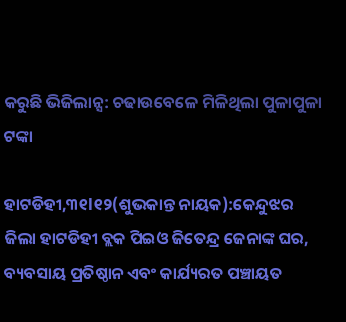କରୁଛି ଭିଜିଲାନ୍ସ: ଚଢାଉବେଳେ ମିଳିଥିଲା ପୁଳାପୁଳା ଟଙ୍କା

ହାଟଡିହୀ,୩୧l୧୨(ଶୁଭକାନ୍ତ ନାୟକ):କେନ୍ଦୁଝର ଜିଲା ହାଟଡିହୀ ବ୍ଲକ ପିଇଓ ଜିତେନ୍ଦ୍ର ଜେନାଙ୍କ ଘର, ବ୍ୟବସାୟ ପ୍ରତିଷ୍ଠାନ ଏବଂ କାର୍ଯ୍ୟରତ ପଞ୍ଚାୟତ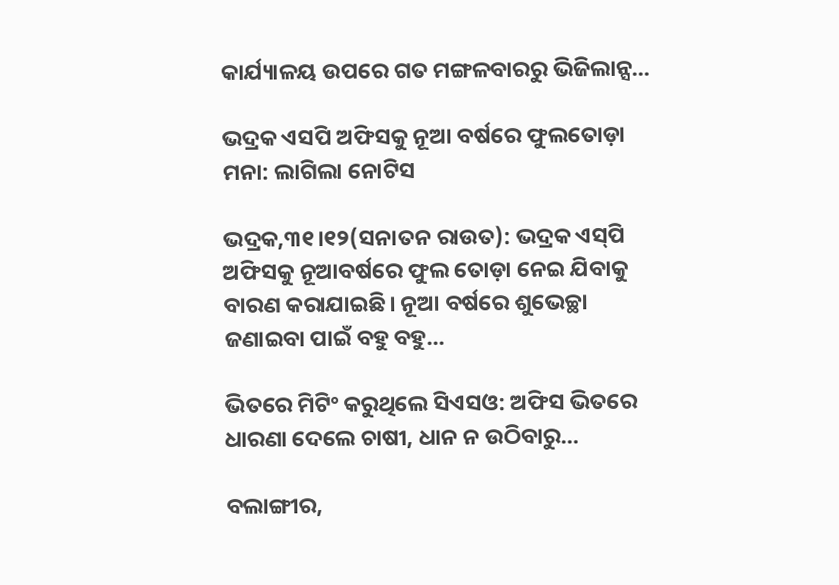କାର୍ଯ୍ୟାଳୟ ଉପରେ ଗତ ମଙ୍ଗଳବାରରୁ ଭିଜିଲାନ୍ସ...

ଭଦ୍ରକ ଏସପି ଅଫିସକୁ ନୂଆ ବର୍ଷରେ ଫୁଲତୋଡ଼ା ମନା: ଲାଗିଲା ନୋଟିସ

ଭଦ୍ରକ,୩୧।୧୨(ସନାତନ ରାଉତ): ଭଦ୍ରକ ଏସ୍‌ପି ଅଫିସକୁ ନୂଆବର୍ଷରେ ଫୁଲ ତୋଡ଼ା ନେଇ ଯିବାକୁ ବାରଣ କରାଯାଇଛି। ନୂଆ ବର୍ଷରେ ଶୁଭେଚ୍ଛା ଜଣାଇବା ପାଇଁ ବହୁ ବହୁ...

ଭିତରେ ମିଟିଂ କରୁଥିଲେ ସିଏସଓ: ଅଫିସ ଭିତରେ ଧାରଣା ଦେଲେ ଚାଷୀ, ଧାନ ନ ଉଠିବାରୁ…

ବଲାଙ୍ଗୀର,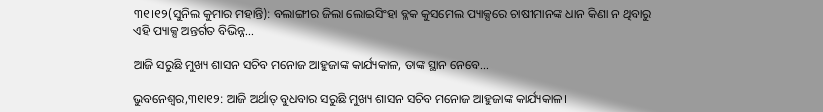୩୧।୧୨(ସୁନିଲ କୁମାର ମହାନ୍ତି): ବଲାଙ୍ଗୀର ଜିଲା ଲୋଇସିଂହା ବ୍ଳକ କୁସମେଲ ପ୍ୟାକ୍ସରେ ଚାଷୀମାନଙ୍କ ଧାନ କିଣା ନ ଥିବାରୁ ଏହି ପ୍ୟାକ୍ସ ଅନ୍ତର୍ଗତ ବିଭିନ୍ନ...

ଆଜି ସରୁଛି ମୁଖ୍ୟ ଶାସନ ସଚିବ ମନୋଜ ଆହୁଜାଙ୍କ କାର୍ଯ୍ୟକାଳ, ତାଙ୍କ ସ୍ଥାନ ନେବେ…

ଭୁବନେଶ୍ୱର,୩୧ା୧୨: ଆଜି ଅର୍ଥାତ୍‌ ବୁଧବାର ସରୁଛି ମୁଖ୍ୟ ଶାସନ ସଚିବ ମନୋଜ ଆହୁଜାଙ୍କ କାର୍ଯ୍ୟକାଳ।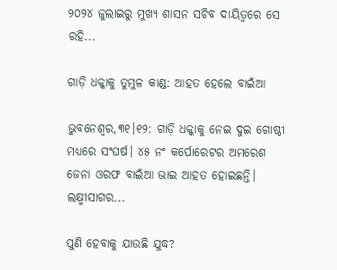୨୦୨୪ ଜୁଲାଇରୁ ମୁଖ୍ୟ ଶାସନ ସଚିବ ଦାୟିତ୍ୱରେ ସେ ରହି...

ଗାଡ଼ି ଧକ୍କାକୁ ତୁମୁଳ କାଣ୍ଡ: ଆହତ ହେଲେ ବାଇଁଆ

ଭୁବନେଶ୍ୱର,୩୧।୧୨: ଗାଡ଼ି ଧକ୍କାକୁ ନେଇ ଦୁଇ ଗୋଷ୍ଠୀ ମଧ୍ୟରେ ସଂଘର୍ଷ। ୪୫ ନଂ କର୍ପୋରେଟର ଅମରେଶ ଜେନା ଓରଫ ବାଇଁଆ ଭାଇ ଆହତ ହୋଇଛନ୍ତି। ଲକ୍ଷ୍ମୀସାଗର...

ପୁଣି ହେବାକୁ ଯାଉଛି ଯୁଦ୍ଧ?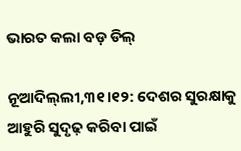ଭାରତ କଲା ବଡ଼ ଡିଲ୍‌

ନୂଆଦିଲ୍‌ଲୀ,୩୧।୧୨: ଦେଶର ସୁରକ୍ଷାକୁ ଆହୁରି ସୁଦୃଢ଼ କରିବା ପାଇଁ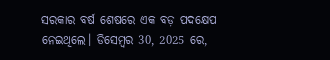ସରକାର ବର୍ଷ ଶେଷରେ ଏକ ବଡ଼ ପଦକ୍ଷେପ ନେଇଥିଲେ। ଡିସେମ୍ୱର 30, 2025 ରେ,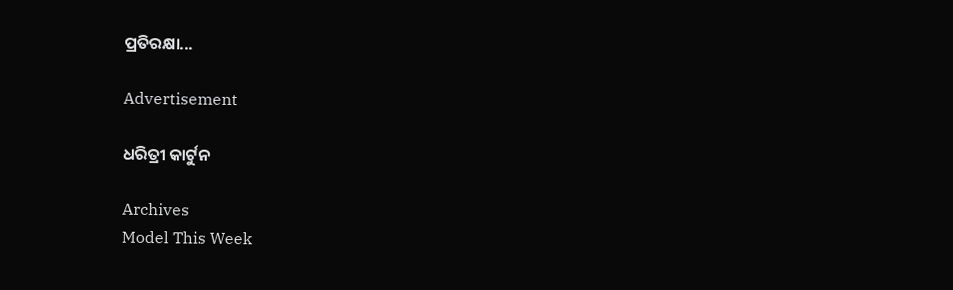ପ୍ରତିରକ୍ଷା...

Advertisement

ଧରିତ୍ରୀ କାର୍ଟୁନ

Archives
Model This Week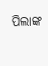ପିଲାଙ୍କ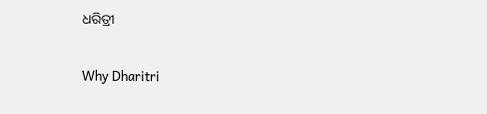ଧରିତ୍ରୀ

Why Dharitri